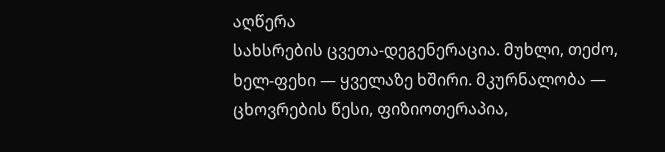აღწერა
სახსრების ცვეთა-დეგენერაცია. მუხლი, თეძო, ხელ-ფეხი — ყველაზე ხშირი. მკურნალობა — ცხოვრების წესი, ფიზიოთერაპია,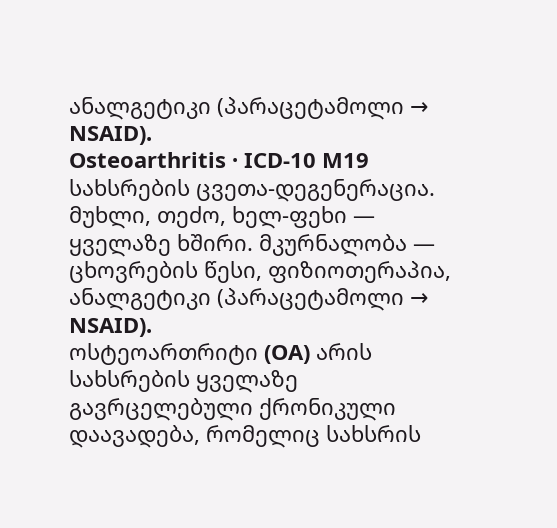ანალგეტიკი (პარაცეტამოლი → NSAID).
Osteoarthritis · ICD-10 M19
სახსრების ცვეთა-დეგენერაცია. მუხლი, თეძო, ხელ-ფეხი — ყველაზე ხშირი. მკურნალობა — ცხოვრების წესი, ფიზიოთერაპია, ანალგეტიკი (პარაცეტამოლი → NSAID).
ოსტეოართრიტი (OA) არის სახსრების ყველაზე გავრცელებული ქრონიკული დაავადება, რომელიც სახსრის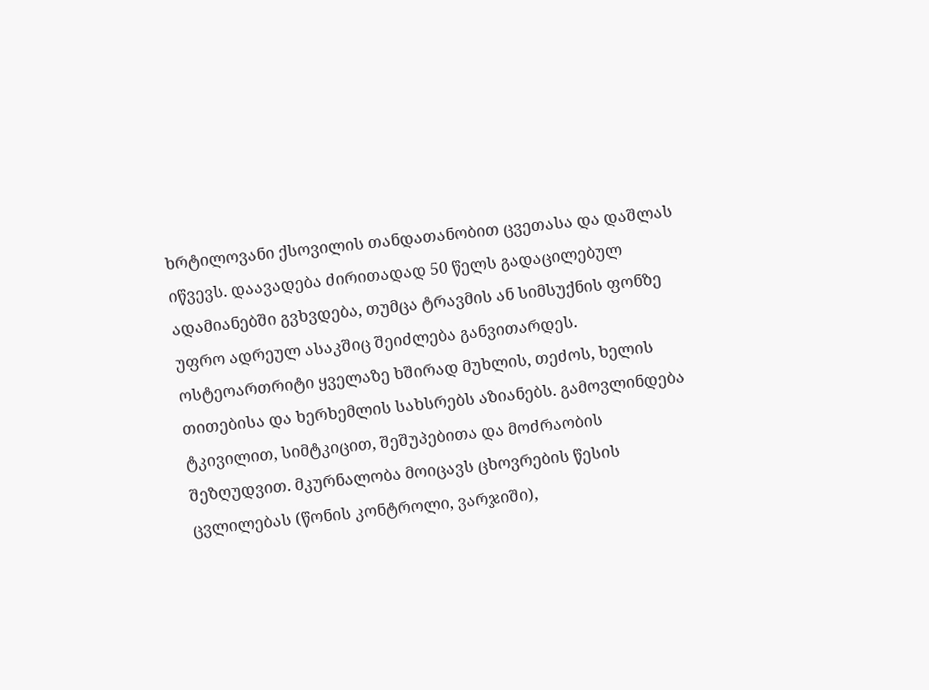ხრტილოვანი ქსოვილის თანდათანობით ცვეთასა და დაშლას იწვევს. დაავადება ძირითადად 50 წელს გადაცილებულ ადამიანებში გვხვდება, თუმცა ტრავმის ან სიმსუქნის ფონზე უფრო ადრეულ ასაკშიც შეიძლება განვითარდეს. ოსტეოართრიტი ყველაზე ხშირად მუხლის, თეძოს, ხელის თითებისა და ხერხემლის სახსრებს აზიანებს. გამოვლინდება ტკივილით, სიმტკიცით, შეშუპებითა და მოძრაობის შეზღუდვით. მკურნალობა მოიცავს ცხოვრების წესის ცვლილებას (წონის კონტროლი, ვარჯიში),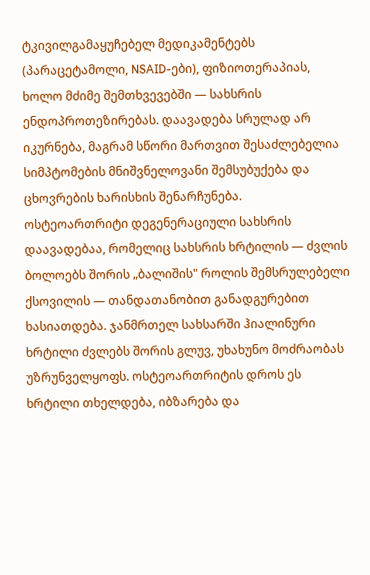ტკივილგამაყუჩებელ მედიკამენტებს (პარაცეტამოლი, NSAID-ები), ფიზიოთერაპიას, ხოლო მძიმე შემთხვევებში — სახსრის ენდოპროთეზირებას. დაავადება სრულად არ იკურნება, მაგრამ სწორი მართვით შესაძლებელია სიმპტომების მნიშვნელოვანი შემსუბუქება და ცხოვრების ხარისხის შენარჩუნება.
ოსტეოართრიტი დეგენერაციული სახსრის დაავადებაა, რომელიც სახსრის ხრტილის — ძვლის ბოლოებს შორის „ბალიშის" როლის შემსრულებელი ქსოვილის — თანდათანობით განადგურებით ხასიათდება. ჯანმრთელ სახსარში ჰიალინური ხრტილი ძვლებს შორის გლუვ, უხახუნო მოძრაობას უზრუნველყოფს. ოსტეოართრიტის დროს ეს ხრტილი თხელდება, იბზარება და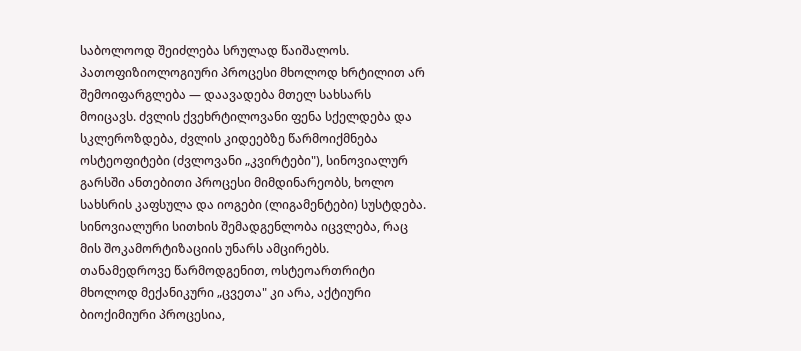საბოლოოდ შეიძლება სრულად წაიშალოს.
პათოფიზიოლოგიური პროცესი მხოლოდ ხრტილით არ შემოიფარგლება — დაავადება მთელ სახსარს მოიცავს. ძვლის ქვეხრტილოვანი ფენა სქელდება და სკლეროზდება, ძვლის კიდეებზე წარმოიქმნება ოსტეოფიტები (ძვლოვანი „კვირტები"), სინოვიალურ გარსში ანთებითი პროცესი მიმდინარეობს, ხოლო სახსრის კაფსულა და იოგები (ლიგამენტები) სუსტდება. სინოვიალური სითხის შემადგენლობა იცვლება, რაც მის შოკამორტიზაციის უნარს ამცირებს.
თანამედროვე წარმოდგენით, ოსტეოართრიტი მხოლოდ მექანიკური „ცვეთა" კი არა, აქტიური ბიოქიმიური პროცესია,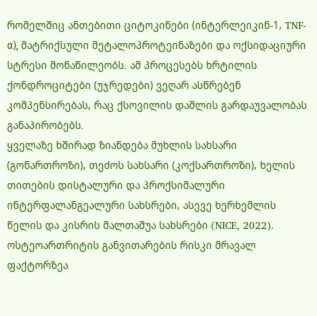რომელშიც ანთებითი ციტოკინები (ინტერლეიკინ-1, TNF-α), მატრიქსული მეტალოპროტეინაზები და ოქსიდაციური სტრესი მონაწილეობს. ამ პროცესებს ხრტილის ქონდროციტები (უჯრედები) ვეღარ ასწრებენ კომპენსირებას, რაც ქსოვილის დაშლის გარდაუვალობას განაპირობებს.
ყველაზე ხშირად ზიანდება მუხლის სახსარი (გონართროზი), თეძოს სახსარი (კოქსართროზი), ხელის თითების დისტალური და პროქსიმალური ინტერფალანგეალური სახსრები, ასევე ხერხემლის წელის და კისრის მალთაშუა სახსრები (NICE, 2022).
ოსტეოართრიტის განვითარების რისკი მრავალ ფაქტორზეა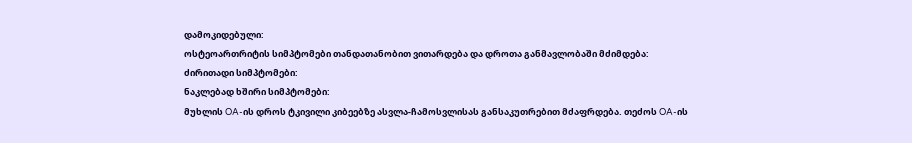დამოკიდებული:
ოსტეოართრიტის სიმპტომები თანდათანობით ვითარდება და დროთა განმავლობაში მძიმდება:
ძირითადი სიმპტომები:
ნაკლებად ხშირი სიმპტომები:
მუხლის OA-ის დროს ტკივილი კიბეებზე ასვლა-ჩამოსვლისას განსაკუთრებით მძაფრდება. თეძოს OA-ის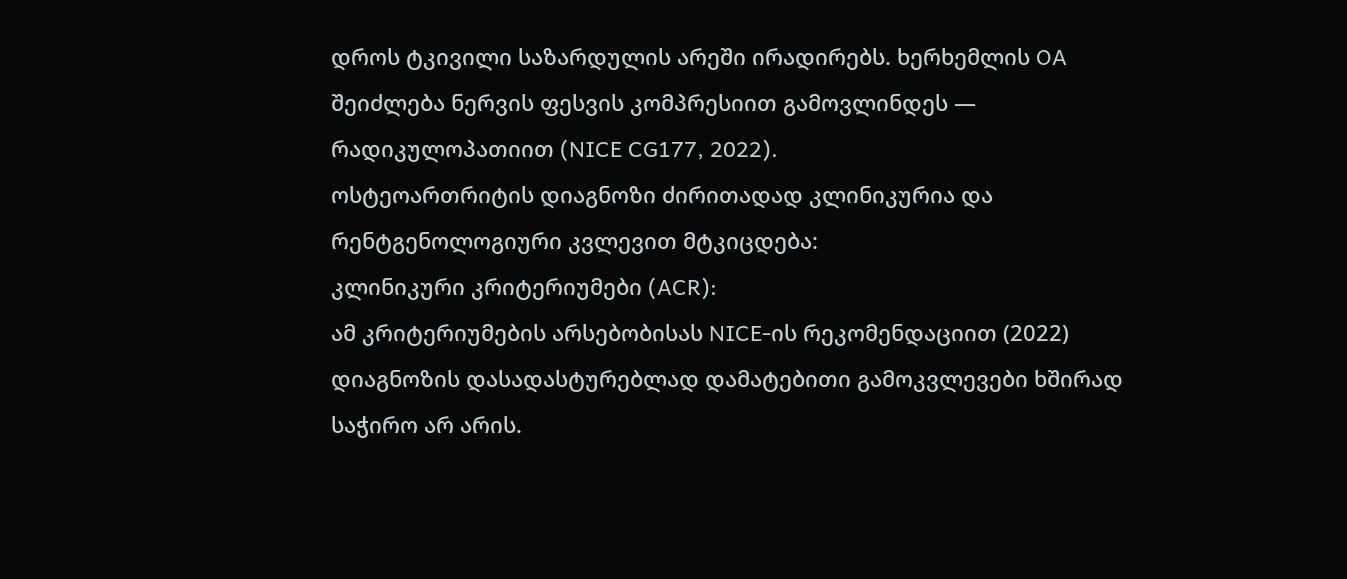დროს ტკივილი საზარდულის არეში ირადირებს. ხერხემლის OA შეიძლება ნერვის ფესვის კომპრესიით გამოვლინდეს — რადიკულოპათიით (NICE CG177, 2022).
ოსტეოართრიტის დიაგნოზი ძირითადად კლინიკურია და რენტგენოლოგიური კვლევით მტკიცდება:
კლინიკური კრიტერიუმები (ACR):
ამ კრიტერიუმების არსებობისას NICE-ის რეკომენდაციით (2022) დიაგნოზის დასადასტურებლად დამატებითი გამოკვლევები ხშირად საჭირო არ არის.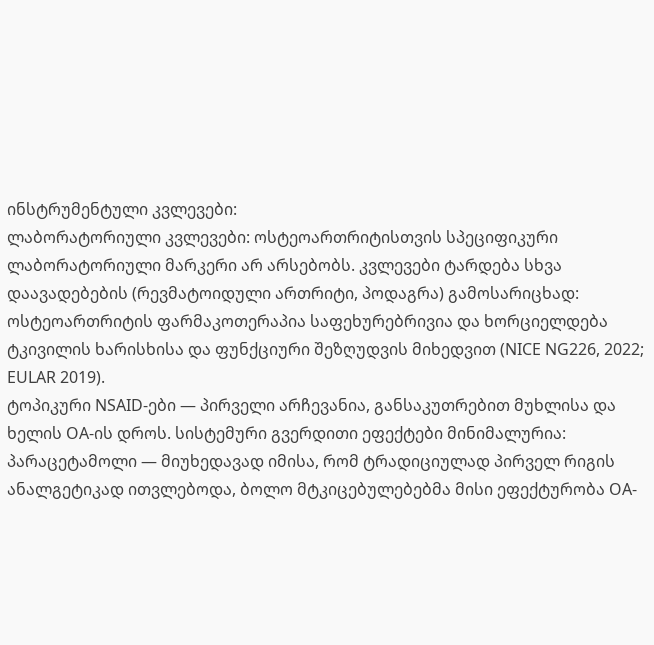ინსტრუმენტული კვლევები:
ლაბორატორიული კვლევები: ოსტეოართრიტისთვის სპეციფიკური ლაბორატორიული მარკერი არ არსებობს. კვლევები ტარდება სხვა დაავადებების (რევმატოიდული ართრიტი, პოდაგრა) გამოსარიცხად:
ოსტეოართრიტის ფარმაკოთერაპია საფეხურებრივია და ხორციელდება ტკივილის ხარისხისა და ფუნქციური შეზღუდვის მიხედვით (NICE NG226, 2022; EULAR 2019).
ტოპიკური NSAID-ები — პირველი არჩევანია, განსაკუთრებით მუხლისა და ხელის OA-ის დროს. სისტემური გვერდითი ეფექტები მინიმალურია:
პარაცეტამოლი — მიუხედავად იმისა, რომ ტრადიციულად პირველ რიგის ანალგეტიკად ითვლებოდა, ბოლო მტკიცებულებებმა მისი ეფექტურობა OA-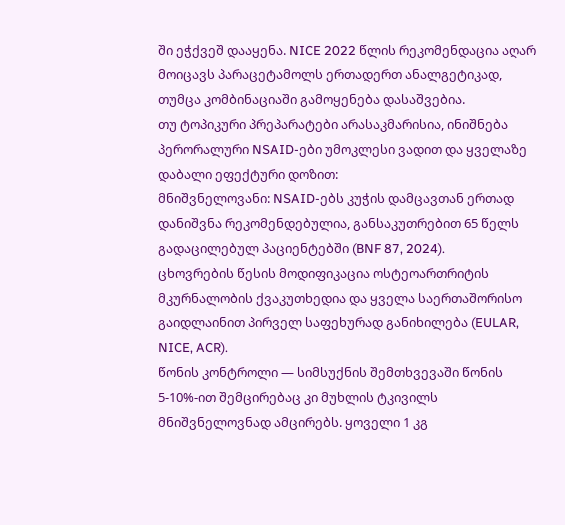ში ეჭქვეშ დააყენა. NICE 2022 წლის რეკომენდაცია აღარ მოიცავს პარაცეტამოლს ერთადერთ ანალგეტიკად, თუმცა კომბინაციაში გამოყენება დასაშვებია.
თუ ტოპიკური პრეპარატები არასაკმარისია, ინიშნება პერორალური NSAID-ები უმოკლესი ვადით და ყველაზე დაბალი ეფექტური დოზით:
მნიშვნელოვანი: NSAID-ებს კუჭის დამცავთან ერთად დანიშვნა რეკომენდებულია, განსაკუთრებით 65 წელს გადაცილებულ პაციენტებში (BNF 87, 2024).
ცხოვრების წესის მოდიფიკაცია ოსტეოართრიტის მკურნალობის ქვაკუთხედია და ყველა საერთაშორისო გაიდლაინით პირველ საფეხურად განიხილება (EULAR, NICE, ACR).
წონის კონტროლი — სიმსუქნის შემთხვევაში წონის 5-10%-ით შემცირებაც კი მუხლის ტკივილს მნიშვნელოვნად ამცირებს. ყოველი 1 კგ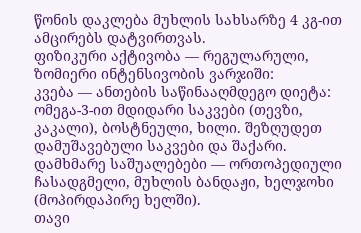წონის დაკლება მუხლის სახსარზე 4 კგ-ით ამცირებს დატვირთვას.
ფიზიკური აქტივობა — რეგულარული, ზომიერი ინტენსივობის ვარჯიში:
კვება — ანთების საწინააღმდეგო დიეტა: ომეგა-3-ით მდიდარი საკვები (თევზი, კაკალი), ბოსტნეული, ხილი. შეზღუდეთ დამუშავებული საკვები და შაქარი.
დამხმარე საშუალებები — ორთოპედიული ჩასადგმელი, მუხლის ბანდაჟი, ხელჯოხი (მოპირდაპირე ხელში).
თავი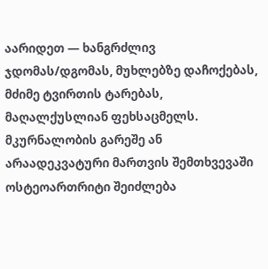აარიდეთ — ხანგრძლივ ჯდომას/დგომას, მუხლებზე დაჩოქებას, მძიმე ტვირთის ტარებას, მაღალქუსლიან ფეხსაცმელს.
მკურნალობის გარეშე ან არაადეკვატური მართვის შემთხვევაში ოსტეოართრიტი შეიძლება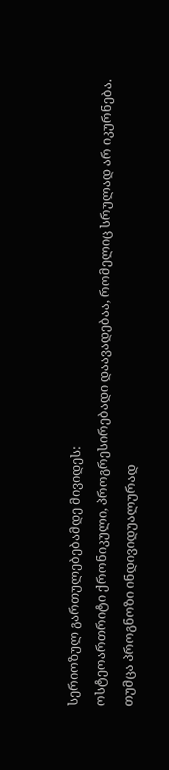სერიოზულ გართულებებამდე მივიდეს:
ოსტეოართრიტი ქრონიკული, პროგრესირებადი დაავადებაა, რომელიც სრულად არ იკურნება. თუმცა პროგნოზი ინდივიდუალურად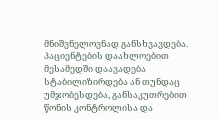მნიშვნელოვნად განსხვავდება.
პაციენტების დაახლოებით მესამედში დაავადება სტაბილიზირდება ან თუნდაც უმჯობესდება, განსაკუთრებით წონის კონტროლისა და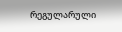რეგულარული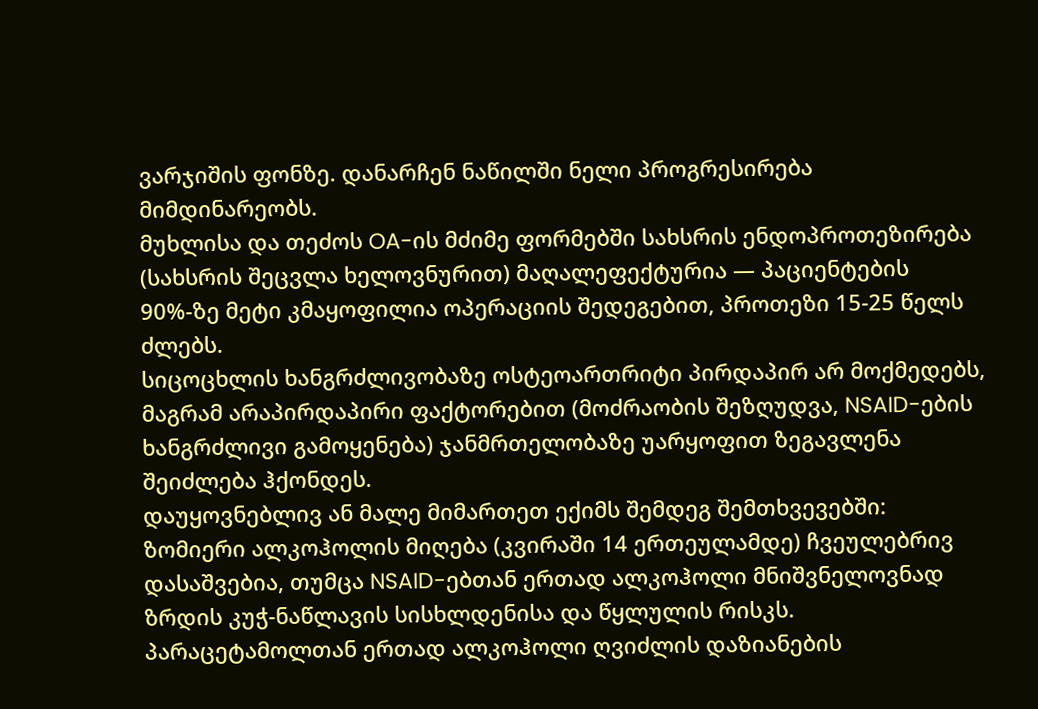ვარჯიშის ფონზე. დანარჩენ ნაწილში ნელი პროგრესირება მიმდინარეობს.
მუხლისა და თეძოს OA-ის მძიმე ფორმებში სახსრის ენდოპროთეზირება (სახსრის შეცვლა ხელოვნურით) მაღალეფექტურია — პაციენტების 90%-ზე მეტი კმაყოფილია ოპერაციის შედეგებით, პროთეზი 15-25 წელს ძლებს.
სიცოცხლის ხანგრძლივობაზე ოსტეოართრიტი პირდაპირ არ მოქმედებს, მაგრამ არაპირდაპირი ფაქტორებით (მოძრაობის შეზღუდვა, NSAID-ების ხანგრძლივი გამოყენება) ჯანმრთელობაზე უარყოფით ზეგავლენა შეიძლება ჰქონდეს.
დაუყოვნებლივ ან მალე მიმართეთ ექიმს შემდეგ შემთხვევებში:
ზომიერი ალკოჰოლის მიღება (კვირაში 14 ერთეულამდე) ჩვეულებრივ დასაშვებია, თუმცა NSAID-ებთან ერთად ალკოჰოლი მნიშვნელოვნად ზრდის კუჭ-ნაწლავის სისხლდენისა და წყლულის რისკს. პარაცეტამოლთან ერთად ალკოჰოლი ღვიძლის დაზიანების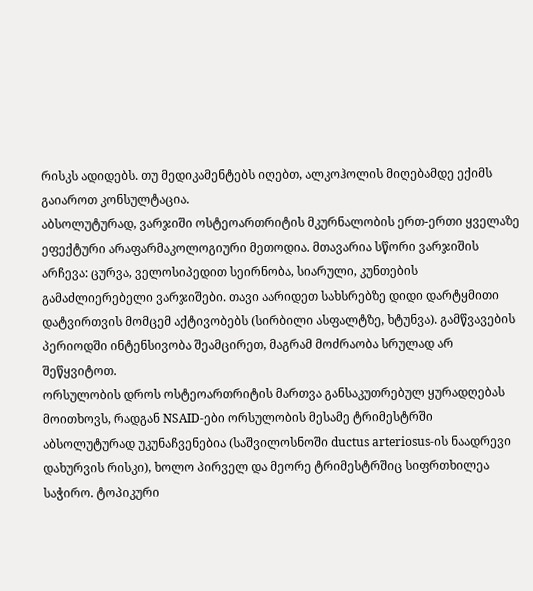რისკს ადიდებს. თუ მედიკამენტებს იღებთ, ალკოჰოლის მიღებამდე ექიმს გაიაროთ კონსულტაცია.
აბსოლუტურად, ვარჯიში ოსტეოართრიტის მკურნალობის ერთ-ერთი ყველაზე ეფექტური არაფარმაკოლოგიური მეთოდია. მთავარია სწორი ვარჯიშის არჩევა: ცურვა, ველოსიპედით სეირნობა, სიარული, კუნთების გამაძლიერებელი ვარჯიშები. თავი აარიდეთ სახსრებზე დიდი დარტყმითი დატვირთვის მომცემ აქტივობებს (სირბილი ასფალტზე, ხტუნვა). გამწვავების პერიოდში ინტენსივობა შეამცირეთ, მაგრამ მოძრაობა სრულად არ შეწყვიტოთ.
ორსულობის დროს ოსტეოართრიტის მართვა განსაკუთრებულ ყურადღებას მოითხოვს, რადგან NSAID-ები ორსულობის მესამე ტრიმესტრში აბსოლუტურად უკუნაჩვენებია (საშვილოსნოში ductus arteriosus-ის ნაადრევი დახურვის რისკი), ხოლო პირველ და მეორე ტრიმესტრშიც სიფრთხილეა საჭირო. ტოპიკური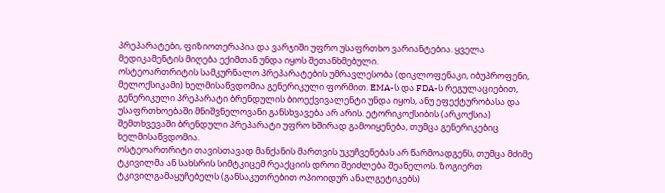პრეპარატები, ფიზიოთერაპია და ვარჯიში უფრო უსაფრთხო ვარიანტებია. ყველა მედიკამენტის მიღება ექიმთან უნდა იყოს შეთანხმებული.
ოსტეოართრიტის სამკურნალო პრეპარატების უმრავლესობა (დიკლოფენაკი, იბუპროფენი, მელოქსიკამი) ხელმისაწვდომია გენერიკული ფორმით. EMA-ს და FDA-ს რეგულაციებით, გენერიკული პრეპარატი ბრენდულის ბიოექვივალენტი უნდა იყოს, ანუ ეფექტურობასა და უსაფრთხოებაში მნიშვნელოვანი განსხვავება არ არის. ეტორიკოქსიბის (არკოქსია) შემთხვევაში ბრენდული პრეპარატი უფრო ხშირად გამოიყენება, თუმცა გენერიკებიც ხელმისაწვდომია.
ოსტეოართრიტი თავისთავად მანქანის მართვის უკუჩვენებას არ წარმოადგენს, თუმცა მძიმე ტკივილმა ან სახსრის სიმტკიცემ რეაქციის დროი შეიძლება შეანელოს. ზოგიერთ ტკივილგამაყუჩებელს (განსაკუთრებით ოპიოიდურ ანალგეტიკებს)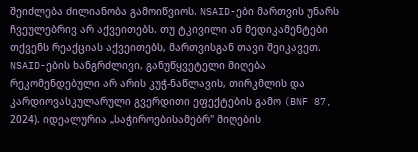შეიძლება ძილიანობა გამოიწვიოს. NSAID-ები მართვის უნარს ჩვეულებრივ არ აქვეითებს. თუ ტკივილი ან მედიკამენტები თქვენს რეაქციას აქვეითებს, მართვისგან თავი შეიკავეთ.
NSAID-ების ხანგრძლივი, განუწყვეტელი მიღება რეკომენდებული არ არის კუჭ-ნაწლავის, თირკმლის და კარდიოვასკულარული გვერდითი ეფექტების გამო (BNF 87, 2024). იდეალურია „საჭიროებისამებრ" მიღების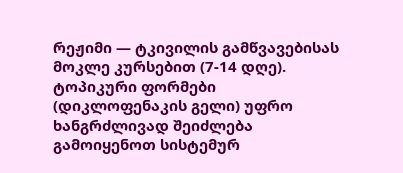რეჟიმი — ტკივილის გამწვავებისას მოკლე კურსებით (7-14 დღე). ტოპიკური ფორმები (დიკლოფენაკის გელი) უფრო ხანგრძლივად შეიძლება გამოიყენოთ სისტემურ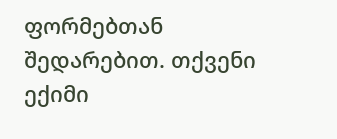ფორმებთან შედარებით. თქვენი ექიმი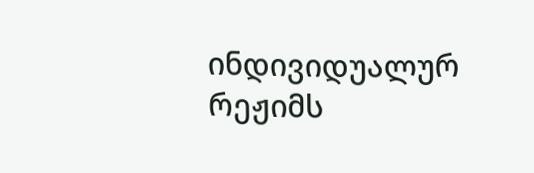ინდივიდუალურ რეჟიმს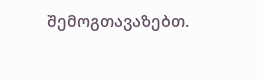შემოგთავაზებთ.